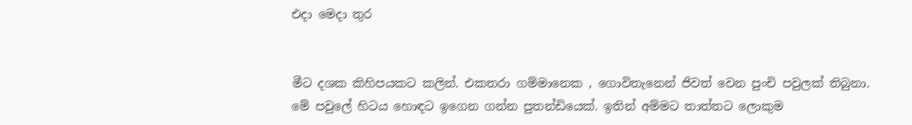එදා මෙදා තුර


මීට දශක කිහිපයකට කලින්. එකතරා ගම්මානෙක , ගොවිතැනෙන් ජිවත් වෙන පුංචි පවුලක් තිබුනා. මේ පවුලේ හිටය හොඳට ඉගෙන ගන්න පුතන්ඩියෙක්. ඉතින් අම්මට තාත්තට ලොකුම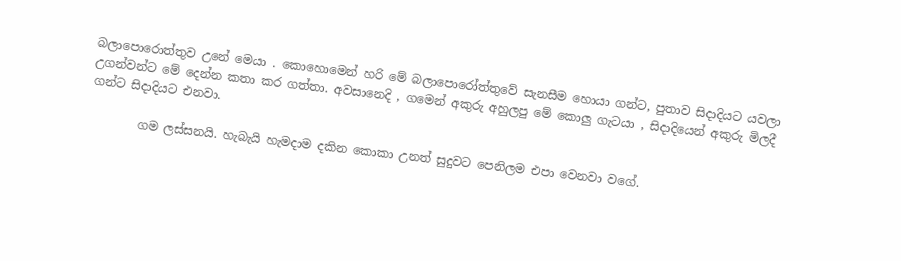බලාපොරොත්තුව උනේ මෙයා . කොහොමෙන් හරි මේ බලාපොරෝත්තුවේ සැනසීම හොයා ගන්ට, පුතාව සිදාදියට යවලා උගන්වන්ට මේ දෙන්න කතා කර ගත්තා. අවසානෙදි , ගමෙන් අකුරු අහුලපු මේ කොලු ගැටයා , සිදාදියෙන් අකුරු මිලදී ගන්ට සිදාදියට එනවා.

        ගම ලස්සනයි. හැබැයි හැමදාම දකින කොකා උනත් සුදුවට පෙනිලම එපා වෙනවා වගේ.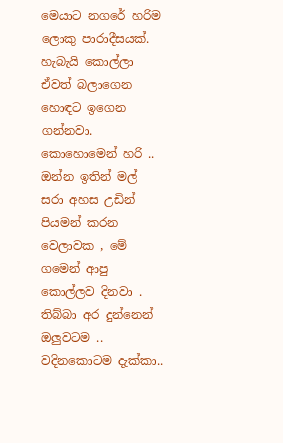මෙයාට නගරේ හරිම ලොකු පාරාදීසයක්. හැබැයි කොල්ලා ඒවත් බලාගෙන හොඳට ඉගෙන ගන්නවා. කොහොමෙන් හරි .. ඔන්න ඉතින් මල් සරා අහස උඩින් පියමන් කරන වෙලාවක , මේ ගමෙන් ආපු කොල්ලව දිනවා . තිබ්බා අර දුන්නෙන් ඔලුවටම .. වදිනකොටම දැක්කා..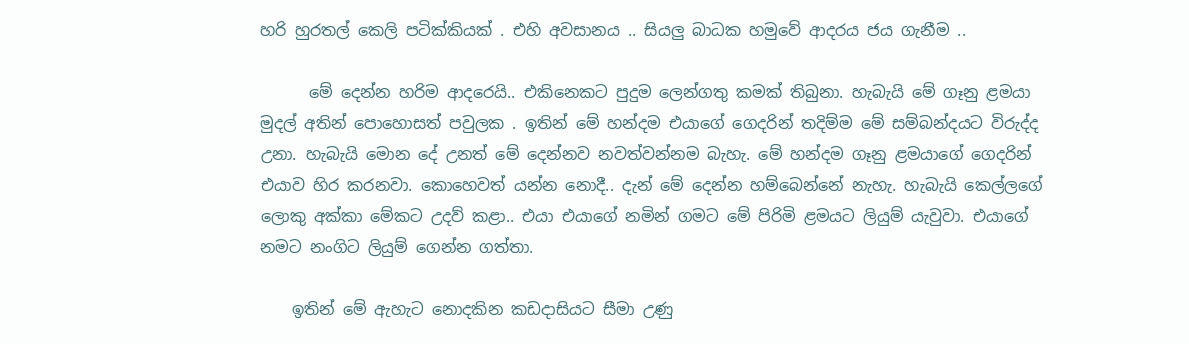හරි හුරතල් කෙලි පටික්කියක් . එහි අවසානය .. සියලු බාධක හමුවේ ආදරය ජය ගැනීම ..

      මේ දෙන්න හරිම ආදරෙයි.. එකිනෙකට පුදුම ලෙන්ගතු කමක් තිබුනා. හැබැයි මේ ගෑනු ළමයා මුදල් අතින් පොහොසත් පවුලක . ඉතින් මේ හන්දම එයාගේ ගෙදරින් තදිම්ම මේ සම්බන්දයට විරුද්ද උනා. හැබැයි මොන දේ උනත් මේ දෙන්නව නවත්වන්නම බැහැ. මේ හන්දම ගෑනු ළමයාගේ ගෙදරින් එයාව හිර කරනවා. කොහෙවත් යන්න නොදී.. දැන් මේ දෙන්න හම්බෙන්නේ නැහැ. හැබැයි කෙල්ලගේ ලොකු අක්කා මේකට උදව් කළා.. එයා එයාගේ නමින් ගමට මේ පිරිමි ළමයට ලියුම් යැවුවා. එයාගේ නමට නංගිට ලියුම් ගෙන්න ගත්තා.

    ඉතින් මේ ඇහැට නොදකින කඩදාසියට සීමා උණු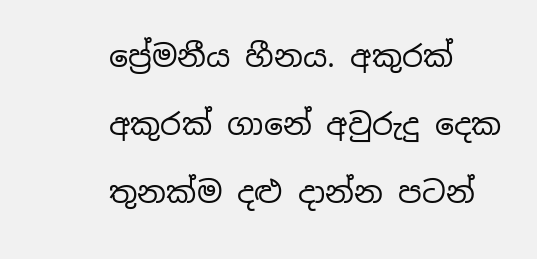ප්‍රේමනීය හීනය. අකුරක් අකුරක් ගානේ අවුරුදු දෙක තුනක්ම දළු දාන්න පටන්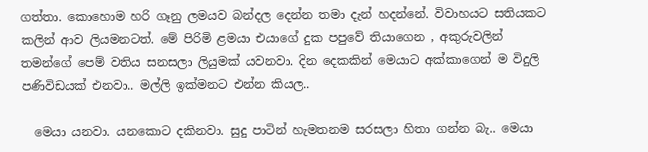ගත්තා. කොහොම හරි ගෑනු ලමයව බන්දල දෙන්න තමා දැන් හදන්නේ. විවාහයට සතියකට කලින් ආව ලියමනටත්. මේ පිරිමි ළමයා එයාගේ දුක පපුවේ තියාගෙන , අකුරුවලින් තමන්ගේ පෙම් වතිය සනසලා ලියුමක් යවනවා. දින දෙකකින් මෙයාට අක්කාගෙන් ම විදුලි පණිවිඩයක් එනවා.. මල්ලි ඉක්මනට එන්න කියල..

  මෙයා යනවා. යනකොට දකිනවා. සුදු පාටින් හැමතනම සරසලා හිතා ගන්න බැ.. මෙයා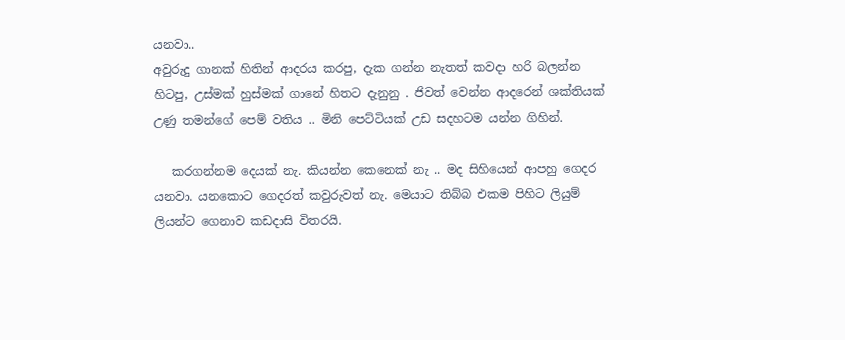යනවා..
අවුරුදු ගානක් හිතින් ආදරය කරපු, දැක ගන්න නැතත් කවදා හරි බලන්න හිටපු, උස්මක්‌ හුස්මක් ගානේ හිතට දැනුනු . ජිවත් වෙන්න ආදරෙන් ශක්තියක් උණු තමන්ගේ පෙම් වතිය .. මිනි පෙට්ටියක් උඩ සදහටම යන්න ගිහින්.

   කරගන්නම දෙයක් නැ. කියන්න කෙනෙක් නැ .. මද සිහියෙන් ආපහු ගෙදර යනවා. යනකොට ගෙදරත් කවුරුවත් නැ. මෙයාට තිබ්බ එකම පිහිට ලියුම් ලියන්ට ගෙනාව කඩදාසි විතරයි.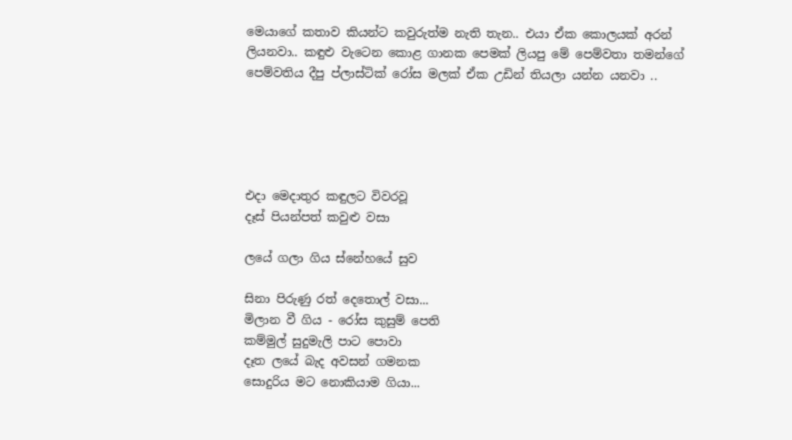මෙයාගේ කතාව කියන්ට කවුරුත්ම නැති තැන.. එයා ඒක කොලයක් අරන් ලියනවා.. කඳුළු වැටෙන කොළ ගානක පෙමක් ලියපු මේ පෙම්වතා තමන්ගේ පෙම්වතිය දීපු ප්ලාස්ටික් රෝස මලක් ඒක උඩින් තියලා යන්න යනවා ..





එදා මෙදාතුර කඳුලට විවරවූ
දෑස් පියන්පත් කවුළු වසා

ලයේ ගලා ගිය ස්නේහයේ සුව

සිනා පිරුණු රත් දෙතොල් වසා...
මිලාන වී ගිය - රෝස කුසුම් පෙති
කම්මුල් සුදුමැලි පාට පොවා
දෑත ලයේ බැද අවසන් ගමනක
සොදුරිය මට‍ නොකියාම ගියා...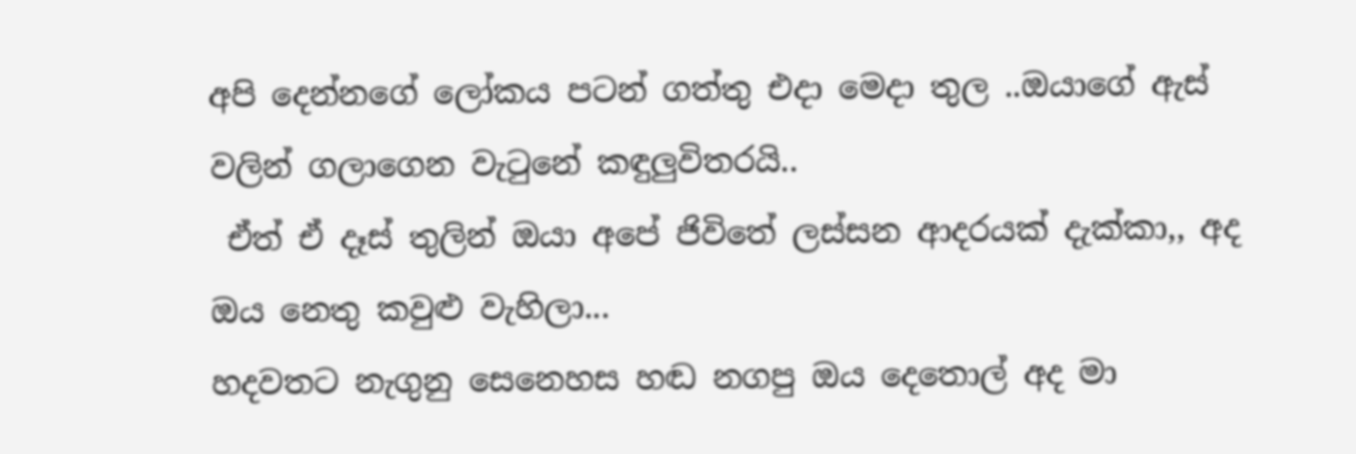අපි දෙන්නගේ ලෝකය පටන් ගත්තු එදා මෙදා තුල ..ඔයාගේ ඇස් වලින් ගලාගෙන වැටුනේ කඳුලුවිතරයි..
 ඒත් ඒ දෑස් තුලින් ඔයා අපේ ජිවිතේ ලස්සන ආදරයක් දැක්කා,, අද ඔය නෙතු කවුළු වැහිලා...
හදවතට නැගුනු සෙනෙහස හඬ නගපු ඔය දෙතොල් අද මා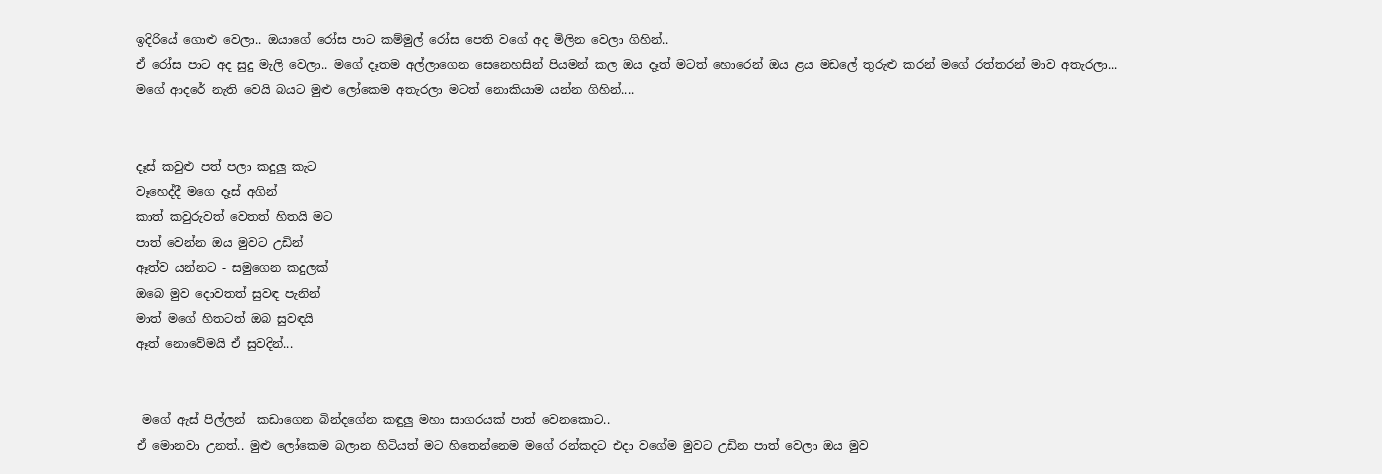ඉදිරියේ ගොළු වෙලා.. ඔයාගේ රෝස පාට කම්මුල් රෝස පෙති වගේ අද මිලින වෙලා ගිහින්..
ඒ රෝස පාට අද සුදු මැලි වෙලා.. මගේ දෑතම අල්ලාගෙන සෙනෙහසින් පියමන් කල ඔය දෑත් මටත් හොරෙන් ඔය ළය මඩලේ තුරුළු කරන් මගේ රත්තරන් මාව අතැරලා...
මගේ ආදරේ නැති වෙයි බයට මුළු ලෝකෙම අතැරලා මටත් නොකියාම යන්න ගිහින්....


දෑස් කවුළු පත් පලා කදුලු කැට
වෑහෙද්දී මගෙ දෑස් අගින්
කාත් කවුරුවත් වෙතත් හිතයි මට
පාත් වෙන්න ඔය මුවට උඩින්
ඈත්ව යන්නට - සමුගෙන කදුලක්
ඔබෙ මුව දොවතත් සුවඳ පැනින්
මාත් මගේ හිතටත් ඔබ සුවඳයි
ඈත් නොවේමයි ඒ සුවදින්...


 මගේ ඇස් පිල්ලන්  කඩාගෙන බින්දගේන කඳුලු මහා සාගරයක් පාත් වෙනකොට..
ඒ මොනවා උනත්.. මුළු ලෝකෙම බලාන හිටියත් මට හිතෙන්නෙම මගේ රන්කදට එදා වගේම මුවට උඩින පාත් වෙලා ඔය මුව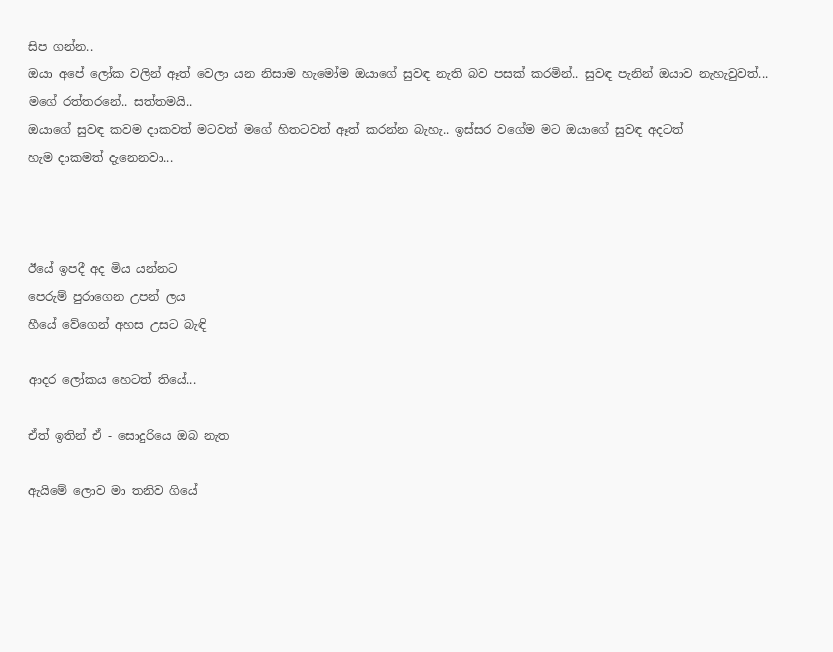සිප ගන්න..
ඔයා අපේ ලෝක වලින් ඈත් වෙලා යන නිසාම හැමෝම ඔයාගේ සුවඳ නැති බව පසක් කරමින්.. සුවඳ පැනින් ඔයාව නැහැවුවත්...
මගේ රත්තරනේ.. සත්තමයි..
ඔයාගේ සුවඳ කවම දාකවත් මටවත් මගේ හිතටවත් ඈත් කරන්න බැහැ.. ඉස්සර වගේම මට ඔයාගේ සුවඳ අදටත්
හැම දාකමත් දැනෙනවා...



ඊයේ ඉපදී අද මිය යන්නට
පෙරුම් පුරාගෙන උපන් ලය
හීයේ වේගෙන් අහස උසට බැඳි

ආදර ලෝකය හෙටත් තියේ...

ඒත් ඉතින් ඒ - සොදුරියෙ ඔබ නැත

ඇයිමේ ‍ලොව මා තනිව ගියේ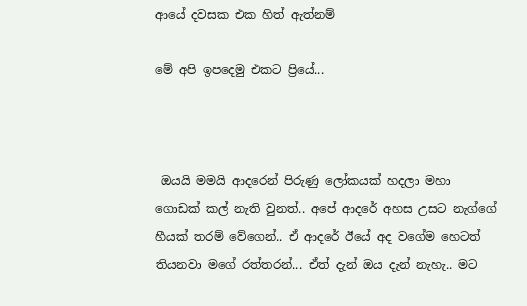ආයේ දවසක එක හිත් ඇත්නම්

මේ අපි ඉපදෙමු එකට ප්‍රියේ...



 ඔයයි මමයි ආදරෙන් පිරුණු ලෝකයක් හදලා මහා ගොඩක් කල් නැති වුනත්.. අපේ ආදරේ අහස උසට නැග්ගේ හීයක්‌ තරම් වේගෙන්.. ඒ ආදරේ ඊයේ අද වගේම හෙටත් තියනවා මගේ රත්තරන්... ඒත් දැන් ඔය දැන් නැහැ.. මට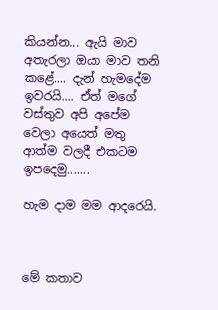කියන්න... ඇයි මාව අතැරලා ඔයා මාව තනි කළේ.... දැන් හැමදේම ඉවරයි.... ඒත් මගේ වස්තුව අපි අපේම වෙලා අයෙත් මතු ආත්ම වලදී එකටම ඉපදෙමු.......

හැම දාම මම ආදරෙයි.



මේ කතාව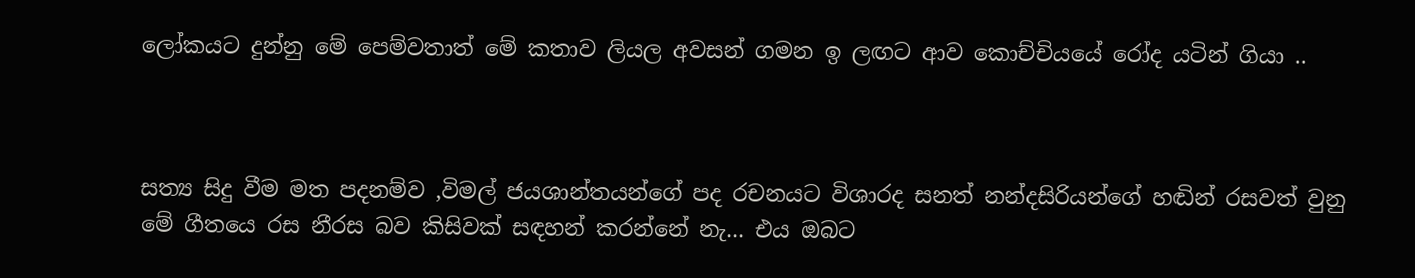ලෝකයට දුන්නු මේ පෙම්වතාත් මේ කතාව ලියල අවසන් ගමන ඉ ලඟට ආව කොච්චියයේ රෝද යටින් ගියා ..



සත්‍ය සිදු වීම මත පදනම්ව ,විමල් ජයශාන්තයන්ගේ පද රචනයට විශාරද සනත් නන්දසිරියන්ගේ හඬින් රසවත් වුනු මේ ගීතයෙ රස නීරස බව කිසිවක් සඳහන් කරන්නේ නැ... එය ඔබට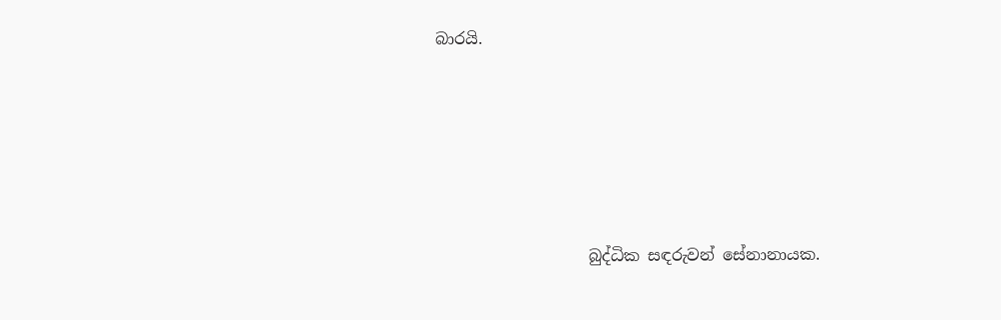බාරයි.





                   බුද්ධික සඳරුවන් සේනානායක.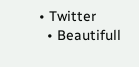• Twitter
  • Beautifull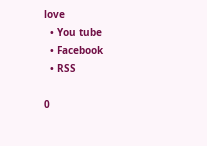love
  • You tube
  • Facebook
  • RSS

0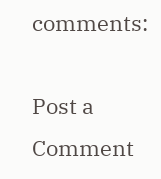comments:

Post a Comment